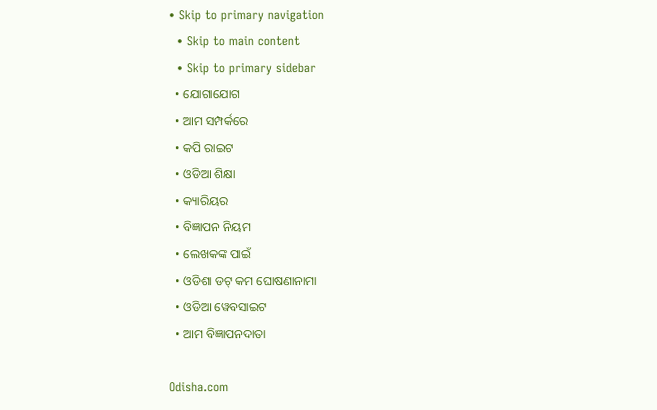• Skip to primary navigation
  • Skip to main content
  • Skip to primary sidebar
  • ଯୋଗାଯୋଗ
  • ଆମ ସମ୍ପର୍କରେ
  • କପି ରାଇଟ
  • ଓଡିଆ ଶିକ୍ଷା
  • କ୍ୟାରିୟର
  • ବିଜ୍ଞାପନ ନିୟମ
  • ଲେଖକଙ୍କ ପାଇଁ
  • ଓଡିଶା ଡଟ୍ କମ ଘୋଷଣାନାମା
  • ଓଡିଆ ୱେବସାଇଟ
  • ଆମ ବିଜ୍ଞାପନଦାତା

Odisha.com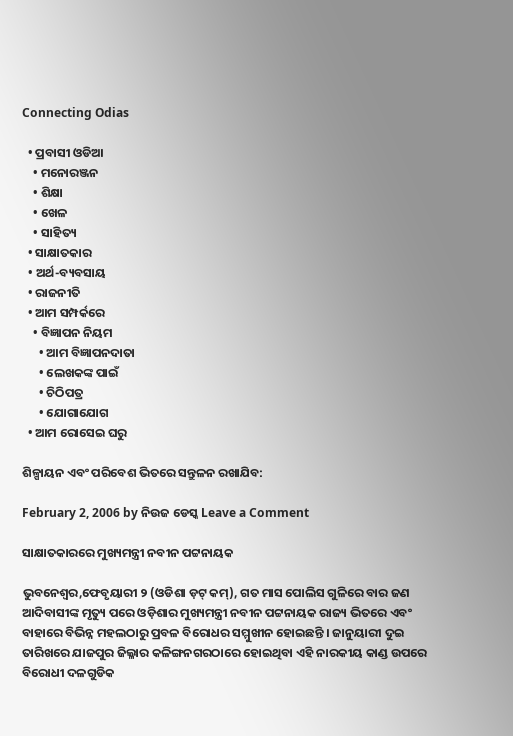Connecting Odias

  • ପ୍ରବାସୀ ଓଡିଆ
    • ମନୋରଞ୍ଜନ
    • ଶିକ୍ଷା
    • ଖେଳ
    • ସାହିତ୍ୟ
  • ସାକ୍ଷାତକାର
  • ଅର୍ଥ-ବ୍ୟବସାୟ
  • ରାଜନୀତି
  • ଆମ ସମ୍ପର୍କରେ
    • ବିଜ୍ଞାପନ ନିୟମ
      • ଆମ ବିଜ୍ଞାପନଦାତା
      • ଲେଖକଙ୍କ ପାଇଁ
      • ଚିଠିପତ୍ର
      • ଯୋଗାଯୋଗ
  • ଆମ ରୋସେଇ ଘରୁ

ଶିଳ୍ପାୟନ ଏବଂ ପରିବେଶ ଭିତରେ ସନ୍ତୁଳନ ରଖାଯିବ:

February 2, 2006 by ନିଉଜ ଡେସ୍କ Leave a Comment

ସାକ୍ଷାତକାରରେ ମୁଖ୍ୟମନ୍ତ୍ରୀ ନବୀନ ପଟ୍ଟନାୟକ

ଭୁବନେଶ୍ଵର,ଫେବୃୟାରୀ ୨ (ଓଡିଶା ଡ଼ଟ୍ କମ୍), ଗତ ମାସ ପୋଲିସ ଗୁଳିରେ ବାର ଜଣ ଆଦିବାସୀଙ୍କ ମୃତ୍ୟୁ ପରେ ଓଡ଼ିଶାର ମୁଖ୍ୟମନ୍ତ୍ରୀ ନବୀନ ପଟ୍ଟନାୟକ ରାଜ୍ୟ ଭିତରେ ଏବଂ ବାହାରେ ବିଭିନ୍ନ ମହଲଠାରୁ ପ୍ରବଳ ବିରୋଧର ସମ୍ମୁଖୀନ ହୋଇଛନ୍ତି । ଜାନୁୟାରୀ ଦୁଇ ତାରିଖରେ ଯାଜପୁର ଜିଲ୍ଳାର କଳିଙ୍ଗନଗରଠାରେ ହୋଇଥିବା ଏହି ନାରକୀୟ କାଣ୍ଡ ଉପରେ ବିରୋଧୀ ଦଳଗୁଡିକ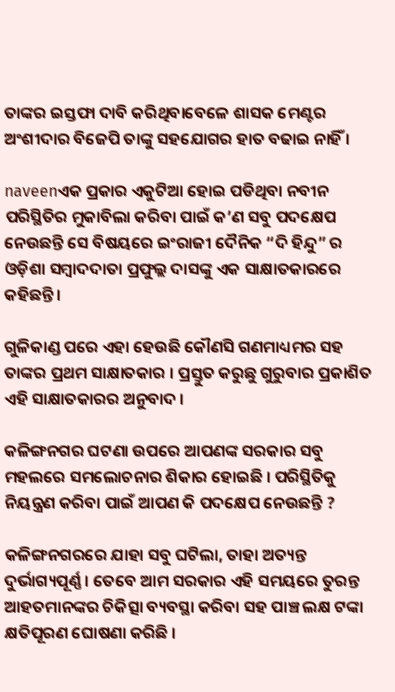ତାଙ୍କର ଇସ୍ତଫା ଦାବି କରିଥିବାବେଳେ ଶାସକ ମେଣ୍ଟର ଅଂଶୀଦାର ବିଜେପି ତାଙ୍କୁ ସହଯୋଗର ହାତ ବଢାଇ ନାହିଁ ।

naveenଏକ ପ୍ରକାର ଏକୁଟିଆ ହୋଇ ପଡିଥିବା ନବୀନ ପରିସ୍ଥିତିର ମୁକାବିଲା କରିବା ପାଇଁ କ’ଣ ସବୁ ପଦକ୍ଷେପ ନେଉଛନ୍ତି ସେ ବିଷୟରେ ଇଂରାଜୀ ଦୈନିକ “ଦି ହିନ୍ଦୁ” ର ଓଡ଼ିଶା ସମ୍ବାଦଦାତା ପ୍ରଫୁଲ୍ଲ ଦାସଙ୍କୁ ଏକ ସାକ୍ଷାତକାରରେ କହିଛନ୍ତି ।

ଗୁଳିକାଣ୍ଡ ପରେ ଏହା ହେଉଛି କୌଣସି ଗଣମାଧ୍ୟମର ସହ ତାଙ୍କର ପ୍ରଥମ ସାକ୍ଷାତକାର । ପ୍ରସ୍ତୁତ କରୁଛୁ ଗୁରୁବାର ପ୍ରକାଶିତ ଏହି ସାକ୍ଷାତକାରର ଅନୁବାଦ ।

କଳିଙ୍ଗନଗର ଘଟଣା ଉପରେ ଆପଣଙ୍କ ସରକାର ସବୁ ମହଲରେ ସମଲୋଚନାର ଶିକାର ହୋଇଛି । ପରିସ୍ଥିତିକୁ ନିୟନ୍ତ୍ରଣ କରିବା ପାଇଁ ଆପଣ କି ପଦକ୍ଷେପ ନେଉଛନ୍ତି ?

କଳିଙ୍ଗନଗରରେ ଯାହା ସବୁ ଘଟିଲା, ତାହା ଅତ୍ୟନ୍ତ ଦୁର୍ଭାଗ୍ୟପୂର୍ଣ୍ଣ । ତେବେ ଆମ ସରକାର ଏହି ସମୟରେ ତୁରନ୍ତ ଆହତମାନଙ୍କର ଚିକିତ୍ସା ବ୍ୟବସ୍ଥା କରିବା ସହ ପାଞ୍ଚ ଲକ୍ଷ ଟଙ୍କା କ୍ଷତିପୂରଣ ଘୋଷଣା କରିଛି ।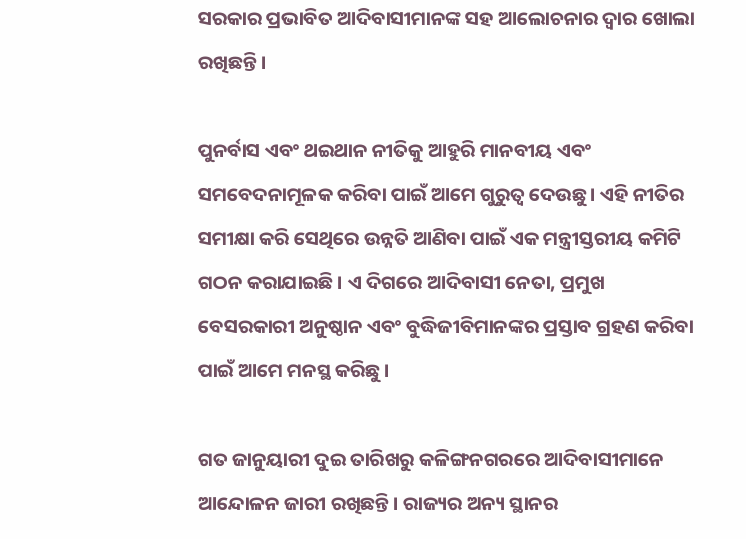ସରକାର ପ୍ରଭାବିତ ଆଦିବାସୀମାନଙ୍କ ସହ ଆଲୋଚନାର ଦ୍ୱାର ଖୋଲା ରଖିଛନ୍ତି ।

ପୁନର୍ବାସ ଏବଂ ଥଇଥାନ ନୀତିକୁ ଆହୁରି ମାନବୀୟ ଏବଂ ସମବେଦନାମୂଳକ କରିବା ପାଇଁ ଆମେ ଗୁରୁତ୍ୱ ଦେଉଛୁ । ଏହି ନୀତିର ସମୀକ୍ଷା କରି ସେଥିରେ ଉନ୍ନତି ଆଣିବା ପାଇଁ ଏକ ମନ୍ତ୍ରୀସ୍ତରୀୟ କମିଟି ଗଠନ କରାଯାଇଛି । ଏ ଦିଗରେ ଆଦିବାସୀ ନେତା, ପ୍ରମୁଖ ବେସରକାରୀ ଅନୁଷ୍ଠାନ ଏବଂ ବୁଦ୍ଧିଜୀବିମାନଙ୍କର ପ୍ରସ୍ତାବ ଗ୍ରହଣ କରିବା ପାଇଁ ଆମେ ମନସ୍ଥ କରିଛୁ ।

ଗତ ଜାନୁୟାରୀ ଦୁଇ ତାରିଖରୁ କଳିଙ୍ଗନଗରରେ ଆଦିବାସୀମାନେ ଆନ୍ଦୋଳନ ଜାରୀ ରଖିଛନ୍ତି । ରାଜ୍ୟର ଅନ୍ୟ ସ୍ଥାନର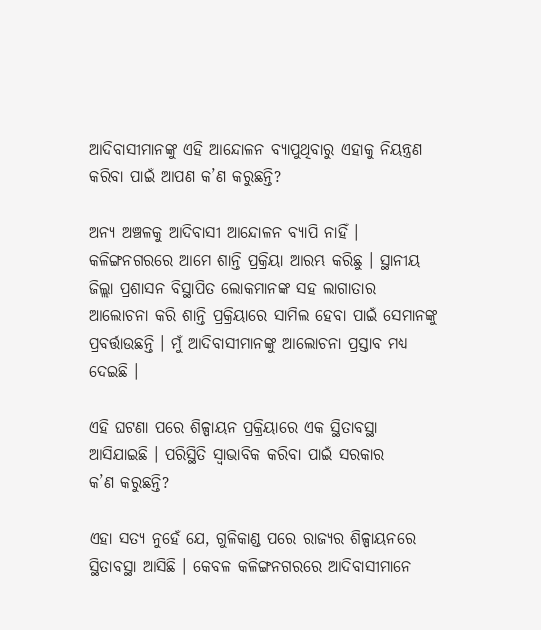ଆଦିବାସୀମାନଙ୍କୁ ଏହି ଆନ୍ଦୋଳନ ବ୍ୟାପୁଥିବାରୁ ଏହାକୁ ନିୟନ୍ତ୍ରଣ କରିବା ପାଇଁ ଆପଣ କ’ଣ କରୁଛନ୍ତି?

ଅନ୍ୟ ଅଞ୍ଚଳକୁ ଆଦିବାସୀ ଆନ୍ଦୋଳନ ବ୍ୟାପି ନାହିଁ । କଳିଙ୍ଗନଗରରେ ଆମେ ଶାନ୍ତି ପ୍ରକ୍ରିୟା ଆରମ୍ଭ କରିଛୁ । ସ୍ଥାନୀୟ ଜିଲ୍ଲା ପ୍ରଶାସନ ବିସ୍ଥାପିତ ଲୋକମାନଙ୍କ ସହ ଲାଗାତାର ଆଲୋଚନା କରି ଶାନ୍ତି ପ୍ରକ୍ରିୟାରେ ସାମିଲ ହେବା ପାଇଁ ସେମାନଙ୍କୁ ପ୍ରବର୍ତ୍ତାଉଛନ୍ତି । ମୁଁ ଆଦିବାସୀମାନଙ୍କୁ ଆଲୋଚନା ପ୍ରସ୍ତାବ ମଧ୍ୟ ଦେଇଛି ।

ଏହି ଘଟଣା ପରେ ଶିଳ୍ପାୟନ ପ୍ରକ୍ରିୟାରେ ଏକ ସ୍ଥିତାବସ୍ଥା ଆସିଯାଇଛି । ପରିସ୍ଥିତି ସ୍ୱାଭାବିକ କରିବା ପାଇଁ ସରକାର
କ’ଣ କରୁଛନ୍ତି?

ଏହା ସତ୍ୟ ନୁହେଁ ଯେ, ଗୁଳିକାଣ୍ଡ ପରେ ରାଜ୍ୟର ଶିଳ୍ପାୟନରେ ସ୍ଥିତାବସ୍ଥା ଆସିଛି । କେବଳ କଳିଙ୍ଗନଗରରେ ଆଦିବାସୀମାନେ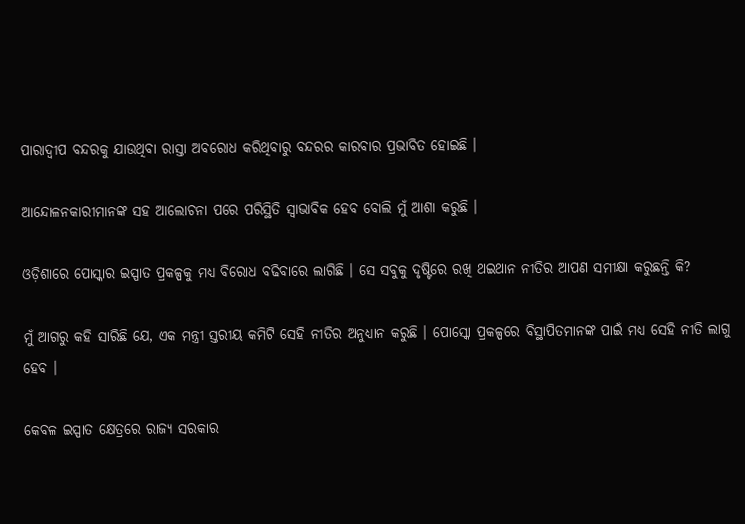ପାରାଦ୍ୱୀପ ବନ୍ଦରକୁ ଯାଉଥିବା ରାସ୍ତା ଅବରୋଧ କରିଥିବାରୁ ବନ୍ଦରର କାରବାର ପ୍ରଭାବିତ ହୋଇଛି ।

ଆନ୍ଦୋଳନକାରୀମାନଙ୍କ ସହ ଆଲୋଚନା ପରେ ପରିସ୍ଥିତି ସ୍ୱାଭାବିକ ହେବ ବୋଲି ମୁଁ ଆଶା କରୁଛି ।

ଓଡ଼ିଶାରେ ପୋସ୍କାର ଇସ୍ପାତ ପ୍ରକଳ୍ପକୁ ମଧ୍ୟ ବିରୋଧ ବଢିବାରେ ଲାଗିଛି । ସେ ସବୁକୁ ଦୃଷ୍ଟିରେ ରଖି ଥଇଥାନ ନୀତିର ଆପଣ ସମୀକ୍ଷା କରୁଛନ୍ତି କି?

ମୁଁ ଆଗରୁ କହି ସାରିଛି ଯେ, ଏକ ମନ୍ତ୍ରୀ ସ୍ତରୀୟ କମିଟି ସେହି ନୀତିର ଅନୁଧ୍ୟାନ କରୁଛି । ପୋସ୍କୋ ପ୍ରକଳ୍ପରେ ବିସ୍ଥାପିତମାନଙ୍କ ପାଇଁ ମଧ୍ୟ ସେହି ନୀତି ଲାଗୁ ହେବ ।

କେବଳ ଇସ୍ପାତ କ୍ଷେତ୍ରରେ ରାଜ୍ୟ ସରକାର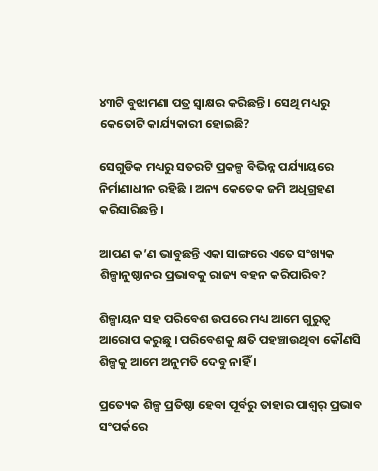୪୩ଟି ବୁଝାମଣା ପତ୍ର ସ୍ୱାକ୍ଷର କରିଛନ୍ତି । ସେଥି ମଧ୍ୟରୁ କେତୋଟି କାର୍ଯ୍ୟକାରୀ ହୋଇଛି?

ସେଗୁଡିକ ମଧ୍ୟରୁ ସତରଟି ପ୍ରକଳ୍ପ ବିଭିନ୍ନ ପର୍ଯ୍ୟାୟରେ ନିର୍ମାଣାଧୀନ ରହିଛି । ଅନ୍ୟ କେତେକ ଜମି ଅଧିଗ୍ରହଣ କରିସାରିଛନ୍ତି ।

ଆପଣ କ’ଣ ଭାବୁଛନ୍ତି ଏକା ସାଙ୍ଗରେ ଏତେ ସଂଖ୍ୟକ ଶିଳ୍ପାନୁଷ୍ଠାନର ପ୍ରଭାବକୁ ରାଜ୍ୟ ବହନ କରିପାରିବ?

ଶିଳ୍ପାୟନ ସହ ପରିବେଶ ଉପରେ ମଧ୍ୟ ଆମେ ଗୁରୁତ୍ୱ ଆରୋପ କରୁଛୁ । ପରିବେଶକୁ କ୍ଷତି ପହଞ୍ଚାଉଥିବା କୌଣସି ଶିଳ୍ପକୁ ଆମେ ଅନୁମତି ଦେବୁ ନାହିଁ ।

ପ୍ରତ୍ୟେକ ଶିଳ୍ପ ପ୍ରତିଷ୍ଠା ହେବା ପୂର୍ବରୁ ତାହାର ପାଶ୍ୱର୍ ପ୍ରଭାବ ସଂପର୍କରେ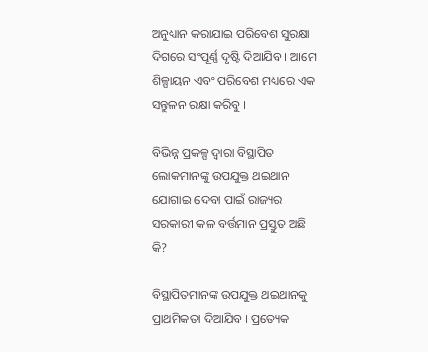ଅନୁଧ୍ୟାନ କରାଯାଇ ପରିବେଶ ସୁରକ୍ଷା ଦିଗରେ ସଂପୂର୍ଣ୍ଣ ଦୃଷ୍ଟି ଦିଆଯିବ । ଆମେ ଶିଳ୍ପାୟନ ଏବଂ ପରିବେଶ ମଧ୍ୟରେ ଏକ ସନ୍ତୁଳନ ରକ୍ଷା କରିବୁ ।

ବିଭିନ୍ନ ପ୍ରକଳ୍ପ ଦ୍ୱାରା ବିସ୍ଥାପିତ ଲୋକମାନଙ୍କୁ ଉପଯୁକ୍ତ ଥଇଥାନ ଯୋଗାଇ ଦେବା ପାଇଁ ରାଜ୍ୟର ସରକାରୀ କଳ ବର୍ତ୍ତମାନ ପ୍ରସ୍ତୁତ ଅଛି କି?

ବିସ୍ଥାପିତମାନଙ୍କ ଉପଯୁକ୍ତ ଥଇଥାନକୁ ପ୍ରାଥମିକତା ଦିଆଯିବ । ପ୍ରତ୍ୟେକ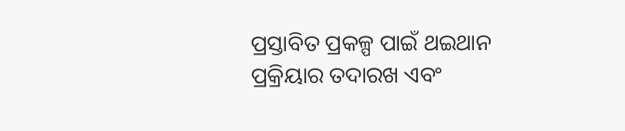ପ୍ରସ୍ତାବିତ ପ୍ରକଳ୍ପ ପାଇଁ ଥଇଥାନ ପ୍ରକ୍ରିୟାର ତଦାରଖ ଏବଂ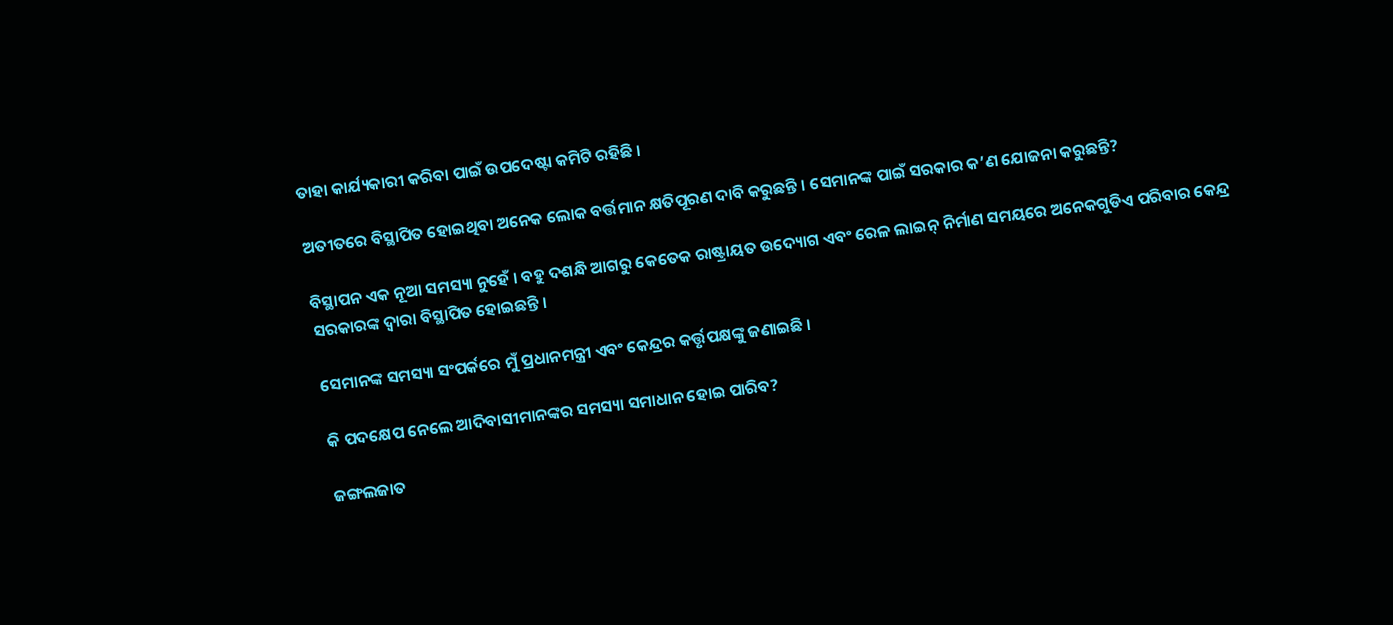ତାହା କାର୍ଯ୍ୟକାରୀ କରିବା ପାଇଁ ଉପଦେଷ୍ଟା କମିଟି ରହିଛି ।

ଅତୀତରେ ବିସ୍ଥାପିତ ହୋଇଥିବା ଅନେକ ଲୋକ ବର୍ତ୍ତମାନ କ୍ଷତିପୂରଣ ଦାବି କରୁଛନ୍ତି । ସେମାନଙ୍କ ପାଇଁ ସରକାର କ’ଣ ଯୋଜନା କରୁଛନ୍ତି?

ବିସ୍ଥାପନ ଏକ ନୂଆ ସମସ୍ୟା ନୁହେଁ । ବହୁ ଦଶନ୍ଧି ଆଗରୁ କେତେକ ରାଷ୍ଟ୍ରାୟତ ଉଦ୍ୟୋଗ ଏବଂ ରେଳ ଲାଇନ୍ ନିର୍ମାଣ ସମୟରେ ଅନେକଗୁଡିଏ ପରିବାର କେନ୍ଦ୍ର ସରକାରଙ୍କ ଦ୍ୱାରା ବିସ୍ଥାପିତ ହୋଇଛନ୍ତି ।

ସେମାନଙ୍କ ସମସ୍ୟା ସଂପର୍କରେ ମୁଁ ପ୍ରଧାନମନ୍ତ୍ରୀ ଏବଂ କେନ୍ଦ୍ରର କର୍ତ୍ତୃପକ୍ଷଙ୍କୁ ଜଣାଇଛି ।

କି ପଦକ୍ଷେପ ନେଲେ ଆଦିବାସୀମାନଙ୍କର ସମସ୍ୟା ସମାଧାନ ହୋଇ ପାରିବ?

ଜଙ୍ଗଲଜାତ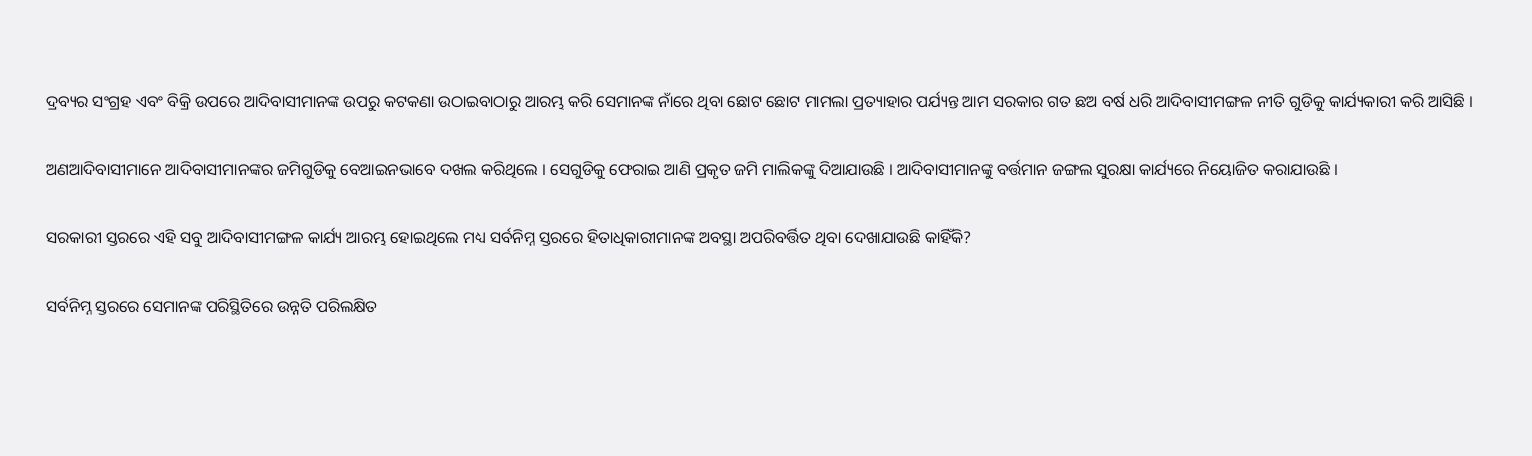ଦ୍ରବ୍ୟର ସଂଗ୍ରହ ଏବଂ ବିକ୍ରି ଉପରେ ଆଦିବାସୀମାନଙ୍କ ଉପରୁ କଟକଣା ଉଠାଇବାଠାରୁ ଆରମ୍ଭ କରି ସେମାନଙ୍କ ନାଁରେ ଥିବା ଛୋଟ ଛୋଟ ମାମଲା ପ୍ରତ୍ୟାହାର ପର୍ଯ୍ୟନ୍ତ ଆମ ସରକାର ଗତ ଛଅ ବର୍ଷ ଧରି ଆଦିବାସୀମଙ୍ଗଳ ନୀତି ଗୁଡିକୁ କାର୍ଯ୍ୟକାରୀ କରି ଆସିଛି ।

ଅଣଆଦିବାସୀମାନେ ଆଦିବାସୀମାନଙ୍କର ଜମିଗୁଡିକୁ ବେଆଇନଭାବେ ଦଖଲ କରିଥିଲେ । ସେଗୁଡିକୁ ଫେରାଇ ଆଣି ପ୍ରକୃତ ଜମି ମାଲିକଙ୍କୁ ଦିଆଯାଉଛି । ଆଦିବାସୀମାନଙ୍କୁ ବର୍ତ୍ତମାନ ଜଙ୍ଗଲ ସୁରକ୍ଷା କାର୍ଯ୍ୟରେ ନିୟୋଜିତ କରାଯାଉଛି ।

ସରକାରୀ ସ୍ତରରେ ଏହି ସବୁ ଆଦିବାସୀମଙ୍ଗଳ କାର୍ଯ୍ୟ ଆରମ୍ଭ ହୋଇଥିଲେ ମଧ୍ୟ ସର୍ବନିମ୍ନ ସ୍ତରରେ ହିତାଧିକାରୀମାନଙ୍କ ଅବସ୍ଥା ଅପରିବର୍ତ୍ତିତ ଥିବା ଦେଖାଯାଉଛି କାହିଁକି?

ସର୍ବନିମ୍ନ ସ୍ତରରେ ସେମାନଙ୍କ ପରିସ୍ଥିତିରେ ଉନ୍ନତି ପରିଲକ୍ଷିତ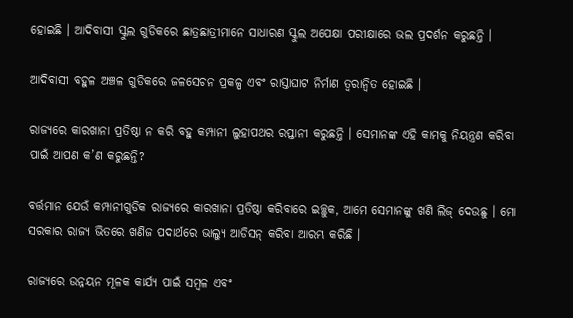ହୋଇଛି । ଆଦିବାସୀ ସ୍କୁଲ ଗୁଡିକରେ ଛାତ୍ରଛାତ୍ରୀମାନେ ସାଧାରଣ ସ୍କୁଲ ଅପେକ୍ଷା ପରୀକ୍ଷାରେ ଭଲ ପ୍ରଦର୍ଶନ କରୁଛନ୍ତି ।

ଆଦିବାସୀ ବହୁଳ ଅଞ୍ଚଳ ଗୁଡିକରେ ଜଳସେଚନ ପ୍ରକଳ୍ପ ଏବଂ ରାସ୍ତାଘାଟ ନିର୍ମାଣ ତ୍ୱରାନ୍ୱିତ ହୋଇଛି ।

ରାଜ୍ୟରେ କାରଖାନା ପ୍ରତିଷ୍ଠା ନ କରି ବହୁ କମ୍ପାନୀ ଲୁହାପଥର ରପ୍ତାନୀ କରୁଛନ୍ତି । ସେମାନଙ୍କ ଏହି କାମକୁ ନିୟନ୍ତ୍ରଣ କରିବା ପାଇଁ ଆପଣ କ’ଣ କରୁଛନ୍ତି?

ବର୍ତ୍ତମାନ ଯେଉଁ କମ୍ପାନୀଗୁଡିକ ରାଜ୍ୟରେ କାରଖାନା ପ୍ରତିଷ୍ଠା କରିବାରେ ଇଚ୍ଛୁକ, ଆମେ ସେମାନଙ୍କୁ ଖଣି ଲିଜ୍ ଦେଉଛୁ । ମୋ ସରକାର ରାଜ୍ୟ ଭିତରେ ଖଣିଜ ପଦାର୍ଥରେ ଭାଲ୍ୟୁ ଆଡିସନ୍ କରିବା ଆରମ୍ଭ କରିଛି ।

ରାଜ୍ୟରେ ଉନ୍ନୟନ ମୂଳକ କାର୍ଯ୍ୟ ପାଇଁ ସମ୍ବଳ ଏବଂ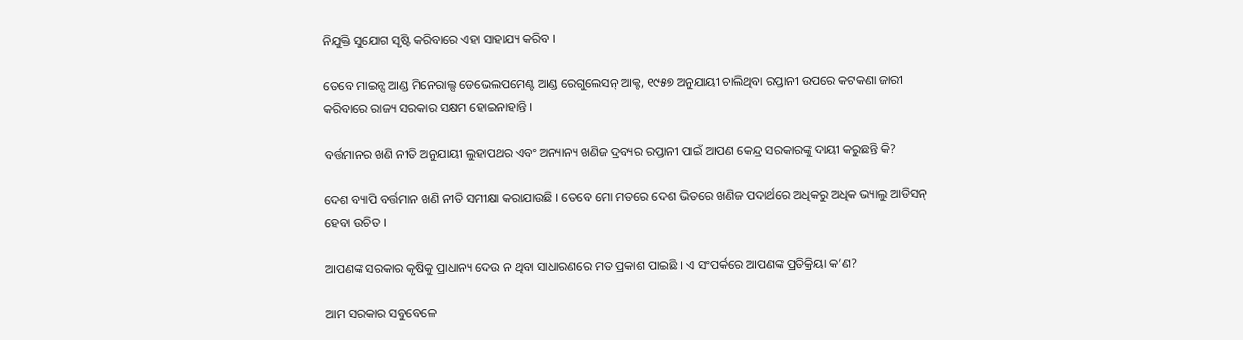ନିଯୁକ୍ତି ସୁଯୋଗ ସୃଷ୍ଟି କରିବାରେ ଏହା ସାହାଯ୍ୟ କରିବ ।

ତେବେ ମାଇନ୍ସ ଆଣ୍ଡ ମିନେରାଲ୍ସ ଡେଭେଲପମେଣ୍ଟ ଆଣ୍ଡ ରେଗୁଲେସନ୍ ଆକ୍ଟ, ୧୯୫୭ ଅନୁଯାୟୀ ଚାଲିଥିବା ରପ୍ତାନୀ ଉପରେ କଟକଣା ଜାରୀ କରିବାରେ ରାଜ୍ୟ ସରକାର ସକ୍ଷମ ହୋଇନାହାନ୍ତି ।

ବର୍ତ୍ତମାନର ଖଣି ନୀତି ଅନୁଯାୟୀ ଲୁହାପଥର ଏବଂ ଅନ୍ୟାନ୍ୟ ଖଣିଜ ଦ୍ରବ୍ୟର ରପ୍ତାନୀ ପାଇଁ ଆପଣ କେନ୍ଦ୍ର ସରକାରଙ୍କୁ ଦାୟୀ କରୁଛନ୍ତି କି?

ଦେଶ ବ୍ୟାପି ବର୍ତ୍ତମାନ ଖଣି ନୀତି ସମୀକ୍ଷା କରାଯାଉଛି । ତେବେ ମୋ ମତରେ ଦେଶ ଭିତରେ ଖଣିଜ ପଦାର୍ଥରେ ଅଧିକରୁ ଅଧିକ ଭ୍ୟାଲୁ ଆଡିସନ୍ ହେବା ଉଚିତ ।

ଆପଣଙ୍କ ସରକାର କୃଷିକୁ ପ୍ରାଧାନ୍ୟ ଦେଉ ନ ଥିବା ସାଧାରଣରେ ମତ ପ୍ରକାଶ ପାଇଛି । ଏ ସଂପର୍କରେ ଆପଣଙ୍କ ପ୍ରତିକ୍ରିୟା କ’ଣ?

ଆମ ସରକାର ସବୁବେଳେ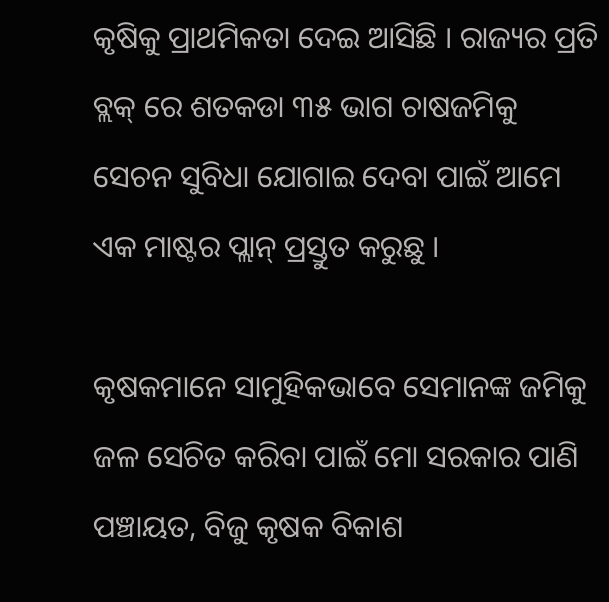କୃଷିକୁ ପ୍ରାଥମିକତା ଦେଇ ଆସିଛି । ରାଜ୍ୟର ପ୍ରତି ବ୍ଲକ୍ ରେ ଶତକଡା ୩୫ ଭାଗ ଚାଷଜମିକୁ ସେଚନ ସୁବିଧା ଯୋଗାଇ ଦେବା ପାଇଁ ଆମେ ଏକ ମାଷ୍ଟର ପ୍ଲାନ୍ ପ୍ରସ୍ତୁତ କରୁଛୁ ।

କୃଷକମାନେ ସାମୁହିକଭାବେ ସେମାନଙ୍କ ଜମିକୁ ଜଳ ସେଚିତ କରିବା ପାଇଁ ମୋ ସରକାର ପାଣି ପଞ୍ଚାୟତ, ବିଜୁ କୃଷକ ବିକାଶ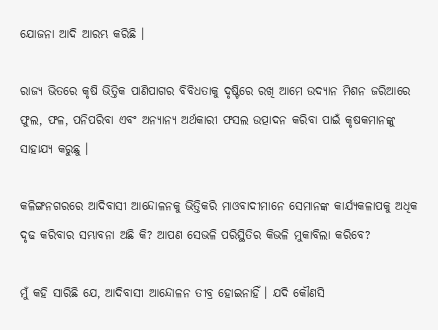ଯୋଜନା ଆଦି ଆରମ୍ଭ କରିଛି ।

ରାଜ୍ୟ ଭିତରେ କୃଷି ଭିତ୍ତିକ ପାଣିପାଗର ବିବିଧତାକୁ ଦୃଷ୍ଟିରେ ରଖି ଆମେ ଉଦ୍ୟାନ ମିଶନ ଜରିଆରେ ଫୁଲ, ଫଳ, ପନିପରିବା ଏବଂ ଅନ୍ୟାନ୍ୟ ଅର୍ଥକାରୀ ଫସଲ ଉତ୍ପାଦନ କରିବା ପାଇଁ କୃଷକମାନଙ୍କୁ ସାହାଯ୍ୟ କରୁଛୁ ।

କଳିଙ୍ଗନଗରରେ ଆଦିବାସୀ ଆନ୍ଦୋଳନକୁ ଭିତ୍ତିକରି ମାଓବାଦୀମାନେ ସେମାନଙ୍କ କାର୍ଯ୍ୟକଳାପକୁ ଅଧିକ ଦୃଢ କରିବାର ସମ୍ଭାବନା ଅଛି କି? ଆପଣ ସେଭଳି ପରିସ୍ଥିତିର କିଭଳି ମୁକାବିଲା କରିବେ?

ମୁଁ କହି ସାରିଛି ଯେ, ଆଦିବାସୀ ଆନ୍ଦୋଳନ ତୀବ୍ର ହୋଇନାହିଁ । ଯଦି କୌଣସି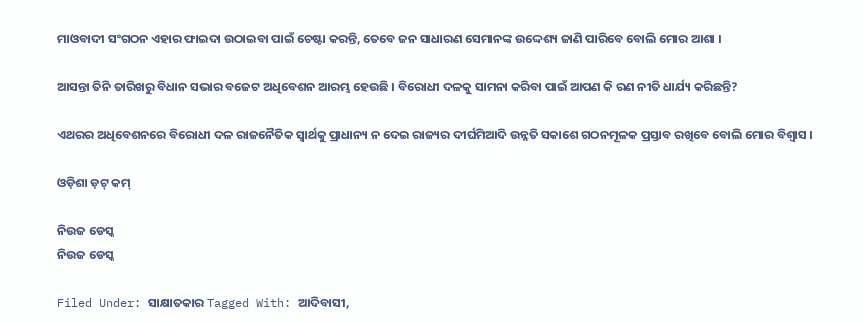ମାଓବାଦୀ ସଂଗଠନ ଏହାର ଫାଇଦା ଉଠାଇବା ପାଇଁ ଚେଷ୍ଟା କରନ୍ତି, ତେବେ ଜନ ସାଧାରଣ ସେମାନଙ୍କ ଉଦ୍ଦେଶ୍ୟ ଜାଣି ପାରିବେ ବୋଲି ମୋର ଆଶା ।

ଆସନ୍ତା ତିନି ତାରିଖରୁ ବିଧାନ ସଭାର ବଜେଟ ଅଧିବେଶନ ଆରମ୍ଭ ହେଉଛି । ବିରୋଧୀ ଦଳକୁ ସାମନା କରିବା ପାଇଁ ଆପଣ କି ରଣ ନୀତି ଧାର୍ଯ୍ୟ କରିଛନ୍ତି?

ଏଥରର ଅଧିବେଶନରେ ବିରୋଧୀ ଦଳ ରାଜନୈତିକ ସ୍ୱାର୍ଥକୁ ପ୍ରାଧାନ୍ୟ ନ ଦେଇ ରାଜ୍ୟର ଦୀର୍ଘମିଆଦି ଉନ୍ନତି ସକାଶେ ଗଠନମୂଳକ ପ୍ରସ୍ତାବ ରଖିବେ ବୋଲି ମୋର ବିଶ୍ୱାସ ।

ଓଡ଼ିଶା ଡ଼ଟ୍ କମ୍

ନିଉଜ ଡେସ୍କ
ନିଉଜ ଡେସ୍କ

Filed Under: ସାକ୍ଷାତକାର Tagged With: ଆଦିବାସୀ,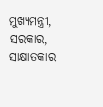ମୁଖ୍ୟମନ୍ତ୍ରୀ, ସରକାର, ସାକ୍ଷାତକାର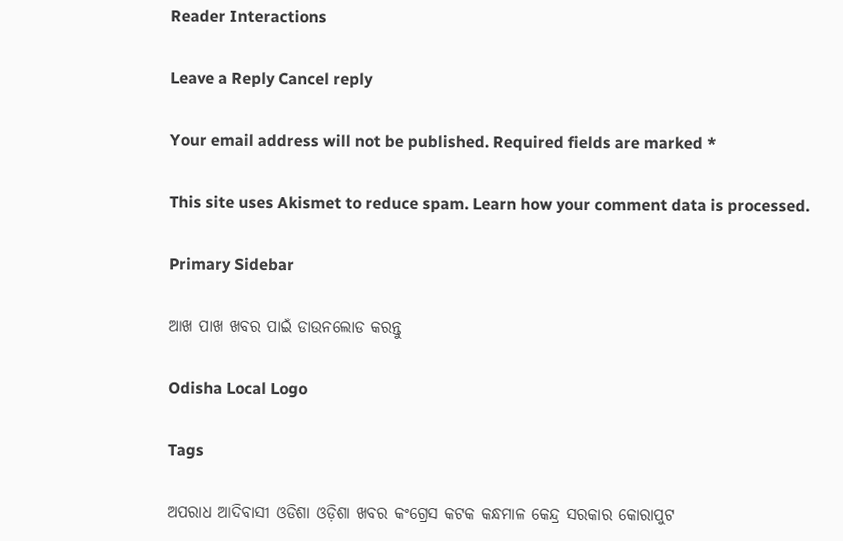Reader Interactions

Leave a Reply Cancel reply

Your email address will not be published. Required fields are marked *

This site uses Akismet to reduce spam. Learn how your comment data is processed.

Primary Sidebar

ଆଖ ପାଖ ଖବର ପାଇଁ ଡାଉନଲୋଡ କରନ୍ତୁ

Odisha Local Logo

Tags

ଅପରାଧ ଆଦିବାସୀ ଓଡିଶା ଓଡ଼ିଶା ଖବର କଂଗ୍ରେସ କଟକ କନ୍ଧମାଳ କେନ୍ଦ୍ର ସରକାର କୋରାପୁଟ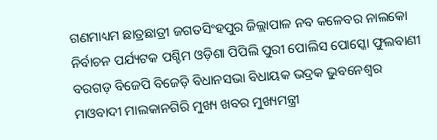ଗଣମାଧ୍ୟମ ଛାତ୍ରଛାତ୍ରୀ ଜଗତସିଂହପୁର ଜିଲ୍ଲାପାଳ ନବ କଳେବର ନାଲକୋ ନିର୍ବାଚନ ପର୍ଯ୍ୟଟକ ପଶ୍ଚିମ ଓଡ଼ିଶା ପିପିଲି ପୁରୀ ପୋଲିସ ପୋସ୍କୋ ଫୁଲବାଣୀ ବରଗଡ଼ ବିଜେପି ବିଜେଡ଼ି ବିଧାନସଭା ବିଧାୟକ ଭଦ୍ରକ ଭୁବନେଶ୍ୱର ମାଓବାଦୀ ମାଲକାନଗିରି ମୁଖ୍ୟ ଖବର ମୁଖ୍ୟମନ୍ତ୍ରୀ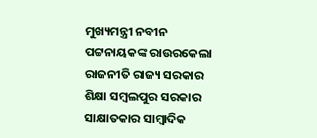ମୁଖ୍ୟମନ୍ତ୍ରୀ ନବୀନ ପଟ୍ଟନାୟକଙ୍କ ରାଉରକେଲା ରାଜନୀତି ରାଜ୍ୟ ସରକାର ଶିକ୍ଷା ସମ୍ବଲପୁର ସରକାର ସାକ୍ଷାତକାର ସାମ୍ବାଦିକ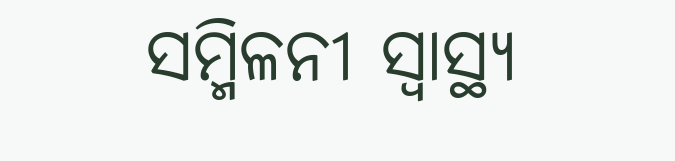ସମ୍ମିଳନୀ ସ୍ୱାସ୍ଥ୍ୟ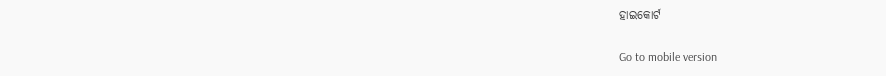ହାଇକୋର୍ଟ

Go to mobile version